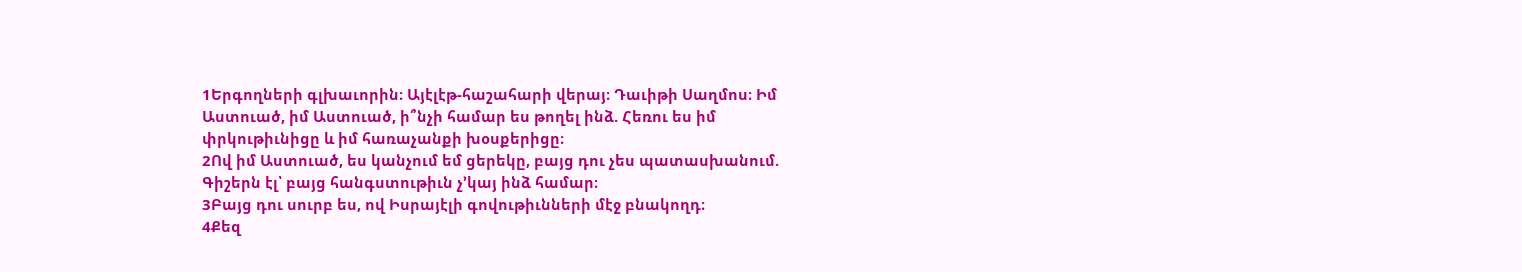1Երգողների գլխաւորին։ Այէլէթ-հաշահարի վերայ։ Դաւիթի Սաղմոս։ Իմ Աստուած, իմ Աստուած, ի՞նչի համար ես թողել ինձ. Հեռու ես իմ փրկութիւնիցը և իմ հառաչանքի խօսքերիցը։
2Ով իմ Աստուած, ես կանչում եմ ցերեկը, բայց դու չես պատասխանում. Գիշերն էլ՝ բայց հանգստութիւն չ’կայ ինձ համար։
3Բայց դու սուրբ ես, ով Իսրայէլի գովութիւնների մէջ բնակողդ։
4Քեզ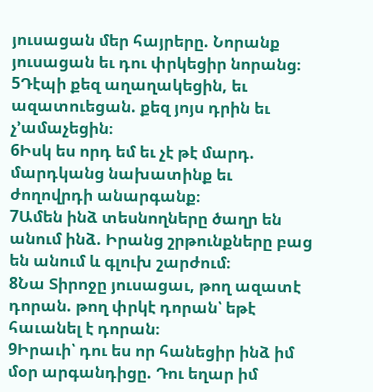յուսացան մեր հայրերը. Նորանք յուսացան եւ դու փրկեցիր նորանց։
5Դէպի քեզ աղաղակեցին, եւ ազատուեցան. քեզ յոյս դրին եւ չ’ամաչեցին։
6Իսկ ես որդ եմ եւ չէ թէ մարդ. մարդկանց նախատինք եւ ժողովրդի անարգանք։
7Ամեն ինձ տեսնողները ծաղր են անում ինձ. Իրանց շրթունքները բաց են անում և գլուխ շարժում։
8Նա Տիրոջը յուսացաւ, թող ազատէ դորան. թող փրկէ դորան՝ եթէ հաւանել է դորան։
9Իրաւի՝ դու ես որ հանեցիր ինձ իմ մօր արգանդիցը. Դու եղար իմ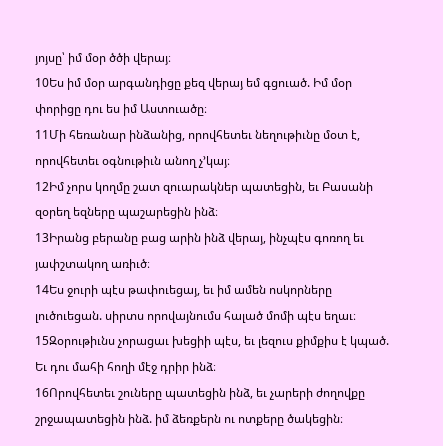յոյսը՝ իմ մօր ծծի վերայ։
10Ես իմ մօր արգանդիցը քեզ վերայ եմ գցուած. Իմ մօր փորիցը դու ես իմ Աստուածը։
11Մի հեռանար ինձանից, որովհետեւ նեղութիւնը մօտ է, որովհետեւ օգնութիւն անող չ’կայ։
12Իմ չորս կողմը շատ զուարակներ պատեցին, եւ Բասանի զօրեղ եզները պաշարեցին ինձ։
13Իրանց բերանը բաց արին ինձ վերայ, ինչպէս գոռող եւ յափշտակող առիւծ։
14Ես ջուրի պէս թափուեցայ, եւ իմ ամեն ոսկորները լուծուեցան. սիրտս որովայնումս հալած մոմի պէս եղաւ։
15Զօրութիւնս չորացաւ խեցիի պէս, եւ լեզուս քիմքիս է կպած. Եւ դու մահի հողի մէջ դրիր ինձ։
16Որովհետեւ շուները պատեցին ինձ, եւ չարերի ժողովքը շրջապատեցին ինձ. իմ ձեռքերն ու ոտքերը ծակեցին։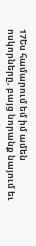17Ես համարում եմ իմ ամեն ոսկորները, բայց նորանք նայում եւ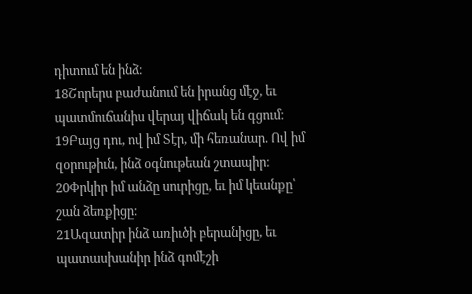դիտում են ինձ։
18Շորերս բաժանում են իրանց մէջ, եւ պատմուճանիս վերայ վիճակ են գցում։
19Բայց դու, ով իմ Տէր, մի հեռանար. Ով իմ զօրութիւն, ինձ օգնութեան շտապիր։
20Փրկիր իմ անձը սուրիցը, եւ իմ կեանքը՝ շան ձեռքիցը։
21Ազատիր ինձ առիւծի բերանիցը, եւ պատասխանիր ինձ գոմէշի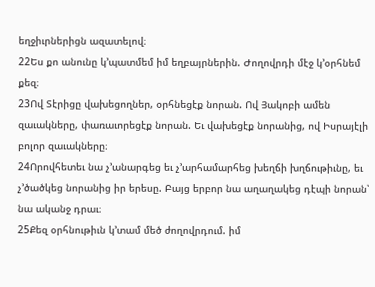եղջիւրներիցն ազատելով։
22Ես քո անունը կ’պատմեմ իմ եղբայրներին. Ժողովրդի մէջ կ’օրհնեմ քեզ։
23Ով Տէրիցը վախեցողներ, օրհնեցէք նորան. Ով Յակոբի ամեն զաւակները, փառաւորեցէք նորան. Եւ վախեցէք նորանից, ով Իսրայէլի բոլոր զաւակները։
24Որովհետեւ նա չ’անարգեց եւ չ’արհամարհեց խեղճի խղճութիւնը, եւ չ’ծածկեց նորանից իր երեսը. Բայց երբոր նա աղաղակեց դէպի նորան՝ նա ականջ դրաւ։
25Քեզ օրհնութիւն կ’տամ մեծ ժողովրդում. իմ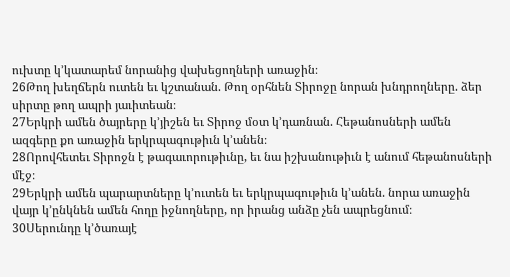ուխտը կ’կատարեմ նորանից վախեցողների առաջին։
26Թող խեղճերն ուտեն եւ կշտանան. Թող օրհնեն Տիրոջը նորան խնդրողները. ձեր սիրտը թող ապրի յաւիտեան։
27Երկրի ամեն ծայրերը կ’յիշեն եւ Տիրոջ մօտ կ’դառնան. Հեթանոսների ամեն ազգերը քո առաջին երկրպագութիւն կ’անեն։
28Որովհետեւ Տիրոջն է թագաւորութիւնը, եւ նա իշխանութիւն է անում հեթանոսների մէջ։
29Երկրի ամեն պարարտները կ’ուտեն եւ երկրպագութիւն կ’անեն. նորա առաջին վայր կ’ընկնեն ամեն հողը իջնողները, որ իրանց անձը չեն ապրեցնում։
30Սերունդը կ’ծառայէ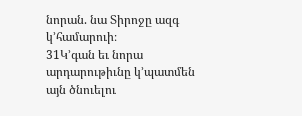նորան. նա Տիրոջը ազգ կ’համարուի։
31Կ’գան եւ նորա արդարութիւնը կ’պատմեն այն ծնուելու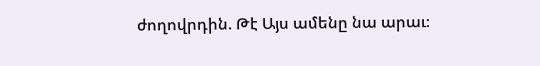ժողովրդին. Թէ Այս ամենը նա արաւ։